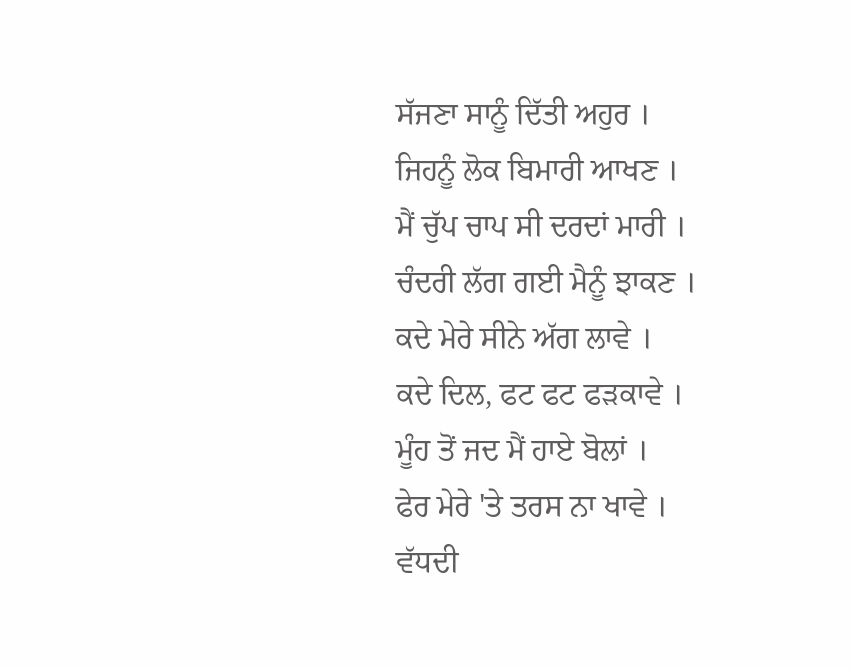ਸੱਜਣਾ ਸਾਨੂੰ ਦਿੱਤੀ ਅਹੁਰ ।
ਜਿਹਨੂੰ ਲੋਕ ਬਿਮਾਰੀ ਆਖਣ ।
ਮੈਂ ਚੁੱਪ ਚਾਪ ਸੀ ਦਰਦਾਂ ਮਾਰੀ ।
ਚੰਦਰੀ ਲੱਗ ਗਈ ਮੈਨੂੰ ਝਾਕਣ ।
ਕਦੇ ਮੇਰੇ ਸੀਨੇ ਅੱਗ ਲਾਵੇ ।
ਕਦੇ ਦਿਲ, ਫਟ ਫਟ ਫੜਕਾਵੇ ।
ਮੂੰਹ ਤੋਂ ਜਦ ਮੈਂ ਹਾਏ ਬੋਲਾਂ ।
ਫੇਰ ਮੇਰੇ 'ਤੇ ਤਰਸ ਨਾ ਖਾਵੇ ।
ਵੱਧਦੀ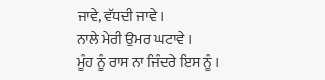ਜਾਵੇ, ਵੱਧਦੀ ਜਾਵੇ ।
ਨਾਲੇ ਮੇਰੀ ਉਮਰ ਘਟਾਵੇ ।
ਮੂੰਹ ਨੂੰ ਰਾਸ ਨਾ ਜਿੰਦਰੇ ਇਸ ਨੂੰ ।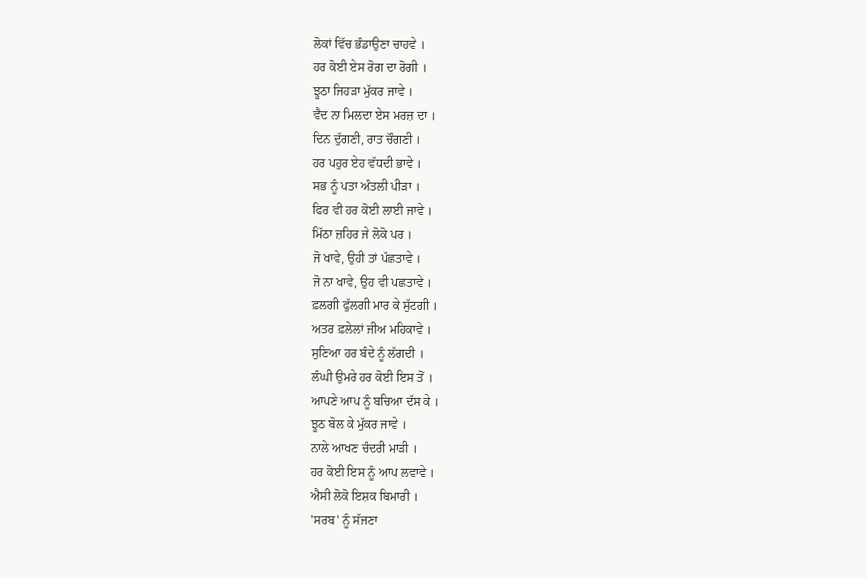ਲੋਕਾਂ ਵਿੱਚ ਭੰਡਾਉਣਾ ਚਾਹਵੇ ।
ਹਰ ਕੋਈ ਏਸ ਰੋਗ ਦਾ ਰੋਗੀ ।
ਝੂਠਾ ਜਿਹੜਾ ਮੁੱਕਰ ਜਾਵੇ ।
ਵੈਦ ਨਾ ਮਿਲਦਾ ਏਸ ਮਰਜ਼ ਦਾ ।
ਦਿਨ ਦੁੱਗਣੀ, ਰਾਤ ਚੌਗਣੀ ।
ਹਰ ਪਹੁਰ ਏਹ ਵੱਧਦੀ ਭਾਵੇ ।
ਸਭ ਨੂੰ ਪਤਾ ਅੰਤਲੀ ਪੀੜਾ ।
ਫਿਰ ਵੀ ਹਰ ਕੋਈ ਲਾਈ ਜਾਵੇ ।
ਮਿੱਠਾ ਜ਼ਹਿਰ ਜੇ ਲੋਕੋ ਪਰ ।
ਜੋ ਖਾਵੇ, ਉਹੀ ਤਾਂ ਪੱਛਤਾਵੇ ।
ਜੋ ਨਾ ਖਾਵੇ, ਉਹ ਵੀ ਪਛਤਾਵੇ ।
ਫ਼ਲਗੀ ਫੁੱਲਗੀ ਮਾਰ ਕੇ ਸੁੱਟਗੀ ।
ਅਤਰ ਫ਼ਲੇਲਾਂ ਜੀਅ ਮਹਿਕਾਵੇ ।
ਸੁਣਿਆ ਹਰ ਬੰਦੇ ਨੂੰ ਲੱਗਦੀ ।
ਲੰਘੀ ਉਮਰੇ ਹਰ ਕੋਈ ਇਸ ਤੋਂ ।
ਆਪਣੇ ਆਪ ਨੂੰ ਬਚਿਆ ਦੱਸ ਕੇ ।
ਝੂਠ ਬੋਲ ਕੇ ਮੁੱਕਰ ਜਾਵੇ ।
ਨਾਲੇ ਆਖਣ ਚੰਦਰੀ ਮਾੜੀ ।
ਹਰ ਕੋਈ ਇਸ ਨੂੰ ਆਪ ਲਵਾਵੇ ।
ਐਸੀ ਲੋਕੋ ਇਸ਼ਕ ਬਿਮਾਰੀ ।
'ਸਰਬ' ਨੂੰ ਸੱਜਣਾ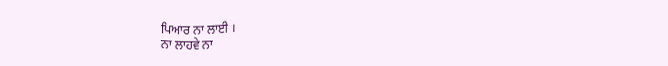ਪਿਆਰ ਨਾ ਲਾਈ ।
ਨਾ ਲਾਹਵੇ ਨਾ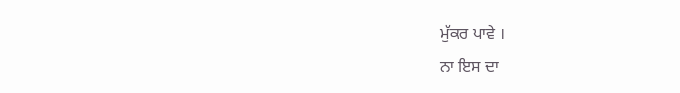ਮੁੱਕਰ ਪਾਵੇ ।
ਨਾ ਇਸ ਦਾ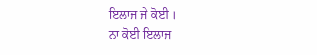ਇਲਾਜ ਜੇ ਕੋਈ ।
ਨਾ ਕੋਈ ਇਲਾਜ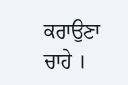ਕਰਾਉਣਾ ਚਾਹੇ ।